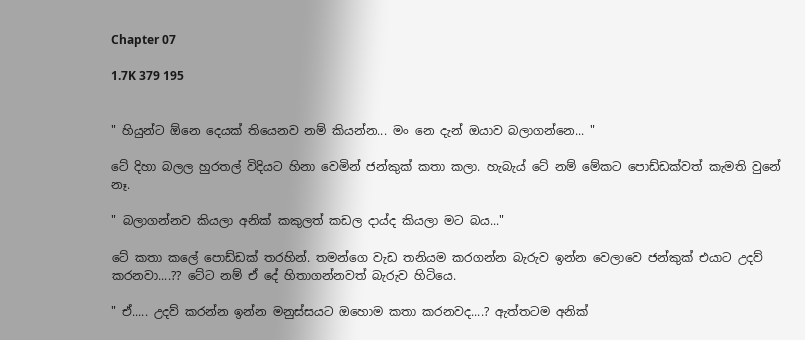Chapter 07

1.7K 379 195


" හියුන්ට ඕනෙ දෙයක් තියෙනව නම් කියන්න... මං නෙ දැන් ඔයාව බලාගන්නෙ... "

ටේ දිහා බලල හුරතල් විදියට හිනා වෙමින් ජන්කුක් කතා කලා. හැබැය් ටේ නම් මේකට පොඩ්ඩක්වත් කැමති වුනේ නෑ.

" බලාගන්නව කියලා අනික් කකුලත් කඩල දාය්ද කියලා මට බය..."

ටේ කතා කලේ පොඩ්ඩක් තරහින්. තමන්ගෙ වැඩ තනියම කරගන්න බැරුව ඉන්න වෙලාවෙ ජන්කුක් එයාට උදව් කරනවා....?? ටේට නම් ඒ දේ හිතාගන්නවත් බැරුව හිටියෙ.

" ඒ..... උදව් කරන්න ඉන්න මනුස්සයට ඔහොම කතා කරනවද....? ඇත්තටම අනික්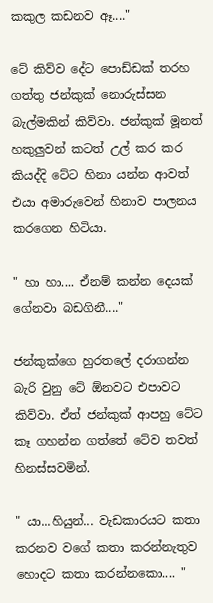කකුල කඩනව ඈ...."

ටේ කිව්ව දේට පොඩ්ඩක් තරහ ගත්තු ජන්කුක් නොරුස්සන බැල්මකින් කිව්වා. ජන්කුක් මූනත් හකුලුවන් කටත් උල් කර කර කියද්දි ටේට හිනා යන්න ආවත් එයා අමාරුවෙන් හිනාව පාලනය කරගෙන හිටියා.

" හා හා.... ඒනම් කන්න දෙයක් ගේනවා බඩගිනී...."

ජන්කුක්ගෙ හුරතලේ දරාගන්න බැරි වුනු ටේ ඕනවට එපාවට කිව්වා. ඒත් ජන්කුක් ආපහු ටේට කෑ ගහන්න ගත්තේ ටේව තවත් හිනස්සවමින්.

" යා...හියුන්... වැඩකාරයට කතා කරනව වගේ කතා කරන්නැතුව හොදට කතා කරන්නකො.... "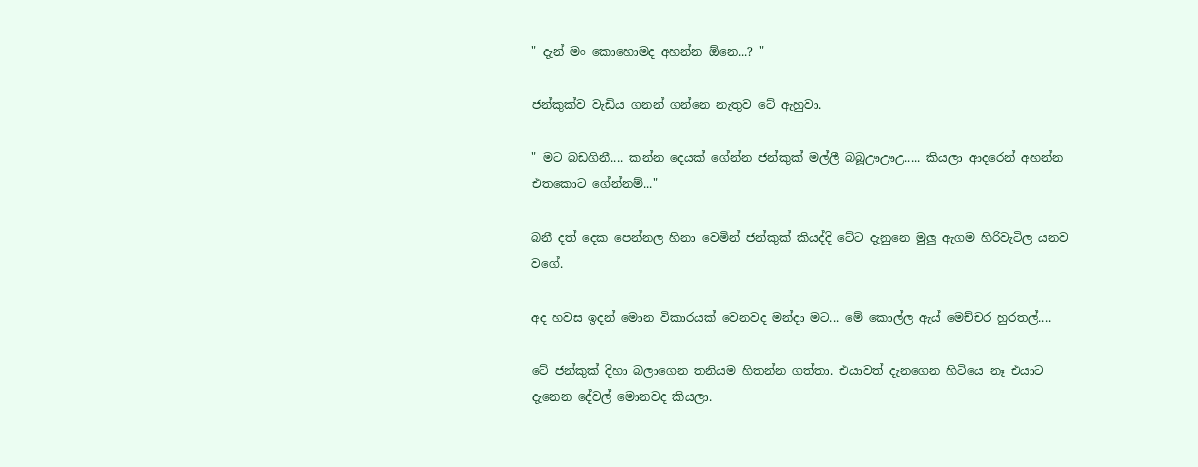" දැන් මං කොහොමද අහන්න ඕනෙ...? "

ජන්කුක්ව වැඩිය ගනන් ගන්නෙ නැතුව ටේ ඇහුවා.

" මට බඩගිනී.... කන්න දෙයක් ගේන්න ජන්කුක් මල්ලී බබූඌඌඋ..... කියලා ආදරෙන් අහන්න එතකොට ගේන්නම්..."

බනී දත් දෙක පෙන්නල හිනා වෙමින් ජන්කුක් කියද්දි ටේට දැනුනෙ මුලු ඇගම හිරිවැටිල යනව වගේ.

අද හවස ඉදන් මොන විකාරයක් වෙනවද මන්දා මට... මේ කොල්ල ඇය් මෙච්චර හුරතල්....

ටේ ජන්කුක් දිහා බලාගෙන තනියම හිතන්න ගත්තා. එයාවත් දැනගෙන හිටියෙ නෑ එයාට දැනෙන දේවල් මොනවද කියලා.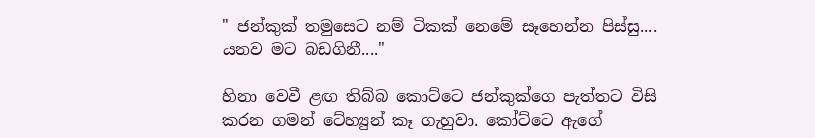" ජන්කුක් තමුසෙට නම් ටිකක් නෙමේ සෑහෙන්න පිස්සු.... යනව මට බඩගිනී...."

හිනා වෙවී ළඟ තිබ්බ කොට්ටෙ ජන්කුක්ගෙ පැත්තට විසි කරන ගමන් ටේහ්‍යුන් කෑ ගැහුවා. කෝට්ටෙ ඇගේ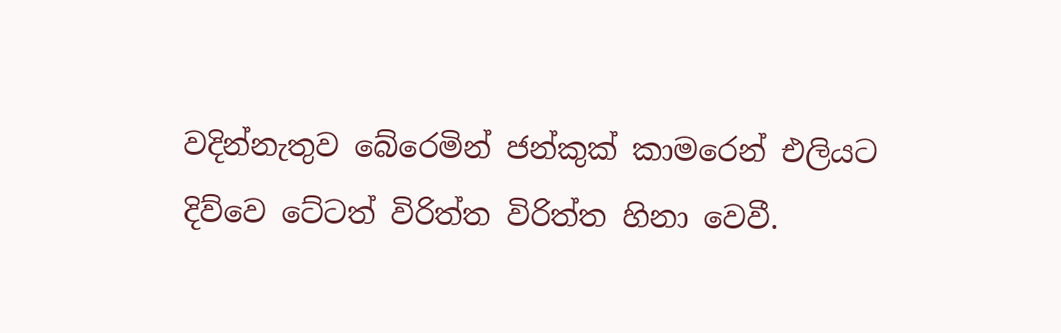වදින්නැතුව බේරෙමින් ජන්කුක් කාමරෙන් එලියට දිව්වෙ ටේටත් විරිත්ත විරිත්ත හිනා වෙවී.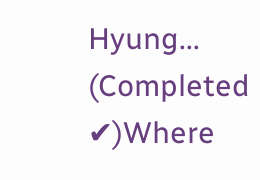Hyung... (Completed ✔)Where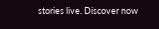stories live. Discover now